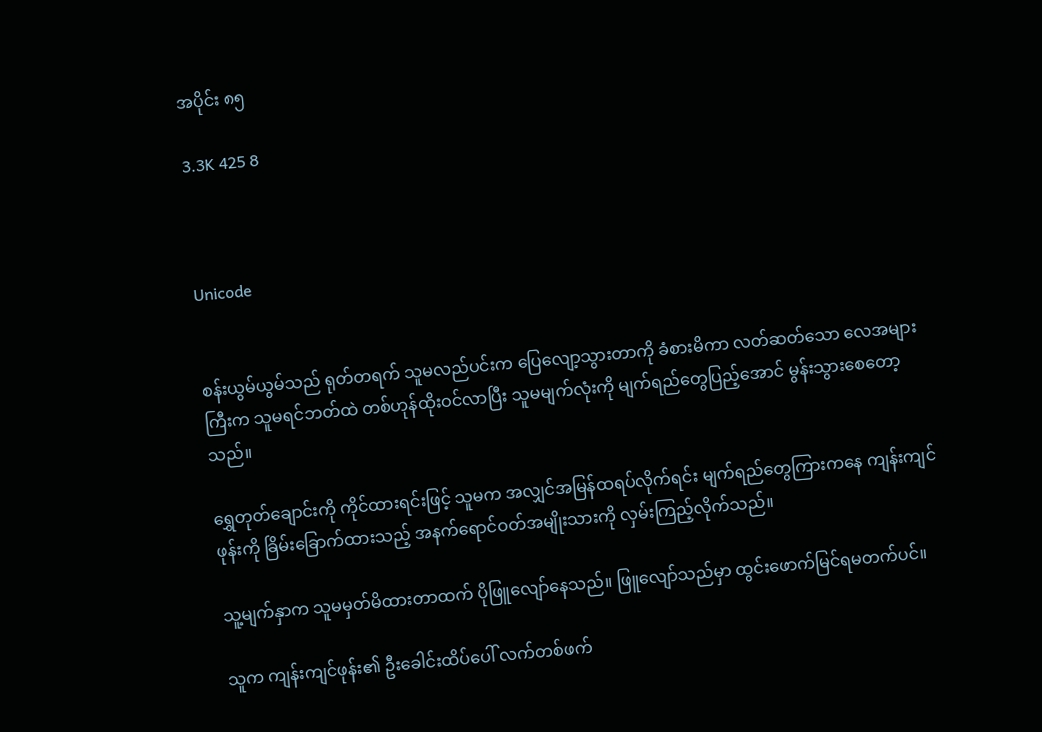အပိုင်း ၈၅

3.3K 425 8



Unicode


စန်းယွမ်ယွမ်သည် ရုတ်တရက် သူမလည်ပင်းက ပြေလျော့သွားတာကို ခံစားမိကာ လတ်ဆတ်သော လေအများကြီးက သူမရင်ဘတ်ထဲ တစ်ဟုန်ထိုးဝင်လာပြီး သူမမျက်လုံးကို မျက်ရည်တွေပြည့်အောင် မွန်းသွားစေတော့သည်။

ရွှေတုတ်ချောင်းကို ကိုင်ထားရင်းဖြင့် သူမက အလျှင်အမြန်ထရပ်လိုက်ရင်း မျက်ရည်တွေကြားကနေ ကျန်းကျင်ဖုန်းကို ခြိမ်းခြောက်ထားသည့် အနက်ရောင်ဝတ်အမျိုးသားကို လှမ်းကြည့်လိုက်သည်။

သူ့မျက်နှာက သူမမှတ်မိထားတာထက် ပိုဖြူလျော်နေသည်။ ဖြူလျော်သည်မှာ ထွင်းဖောက်မြင်ရမတက်ပင်။

သူက ကျန်းကျင်ဖုန်း၏ ဦးခေါင်းထိပ်ပေါ် လက်တစ်ဖက်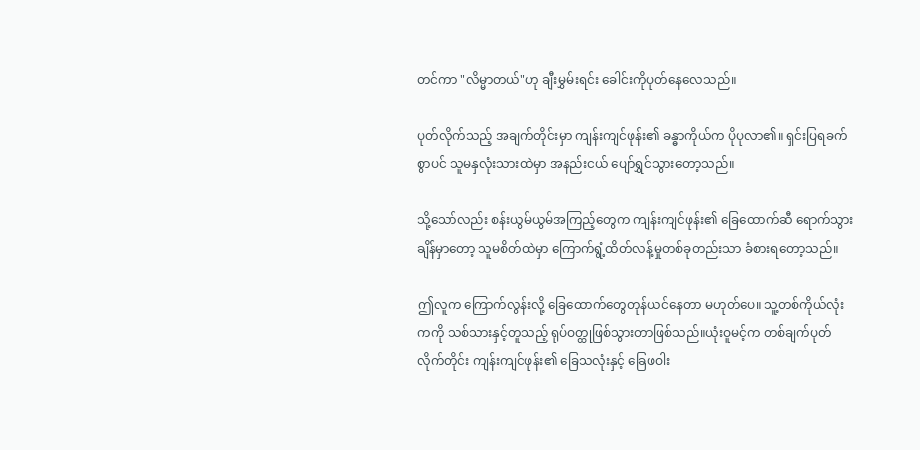တင်ကာ "လိမ္မာတယ်"ဟု ချီးမွှမ်းရင်း ခေါင်းကိုပုတ်နေလေသည်။

ပုတ်လိုက်သည့် အချက်တိုင်းမှာ ကျန်းကျင်ဖုန်း၏ ခန္ဓာကိုယ်က ပိုပုလာ၏။ ရှင်းပြရခက်စွာပင် သူမနှလုံးသားထဲမှာ အနည်းငယ် ပျော်ရွှင်သွားတော့သည်။

သို့သော်လည်း စန်းယွမ်ယွမ်အကြည့်တွေက ကျန်းကျင်ဖုန်း၏ ခြေထောက်ဆီ ရောက်သွားချိန်မှာတော့ သူမစိတ်ထဲမှာ ကြောက်ရွံ့ထိတ်လန့်မှုတစ်ခုတည်းသာ ခံစားရတော့သည်။

ဤလူက ကြောက်လွန်းလို့ ခြေထောက်တွေတုန်ယင်နေတာ မဟုတ်ပေ။ သူ့တစ်ကိုယ်လုံးကကို သစ်သားနှင့်တူသည့် ရုပ်ဝတ္ထုဖြစ်သွားတာဖြစ်သည်။ယုံးဝူမင့်က တစ်ချက်ပုတ်လိုက်တိုင်း ကျန်းကျင်ဖုန်း၏ ခြေသလုံးနှင့် ခြေဖဝါး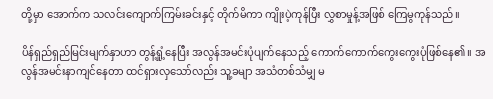တို့မှာ အောက်က သလင်းကျောက်ကြမ်းခင်းနှင့် တိုက်မိကာ ကျိုးပဲ့ကုန်ပြီး လွှစာမှုန့်အဖြစ် ကြေမွကုန်သည်။

ပိန်ရှည်ရှည်မြင်းမျက်နှာဟာ တွန့်ရှုံ့နေပြီး အလွန်အမင်းပုံပျက်နေသည့် ကောက်ကောက်ကွေးကွေးပုံဖြစ်နေ၏။ အလွန်အမင်းနာကျင်နေတာ ထင်ရှားလှသော်လည်း သူ့ခမျာ အသံတစ်သံမျှ မ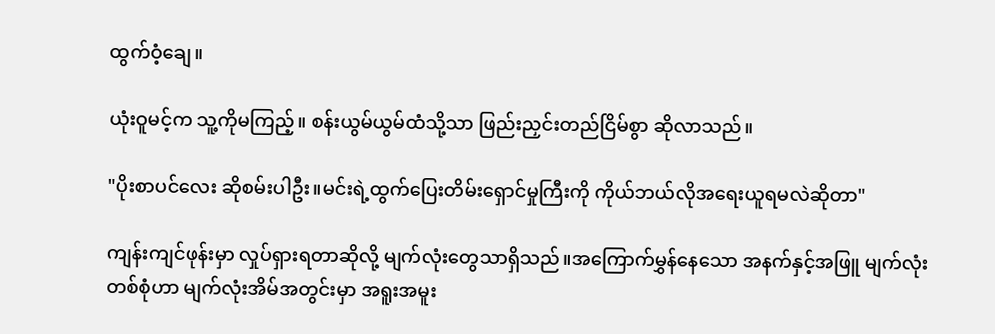ထွက်ဝံ့ချေ။

ယုံးဝူမင့်က သူ့ကိုမကြည့်။ စန်းယွမ်ယွမ်ထံသို့သာ ဖြည်းညှင်းတည်ငြိမ်စွာ ဆိုလာသည်။

"ပိုးစာပင်လေး ဆိုစမ်းပါဦး။မင်းရဲ့ထွက်ပြေးတိမ်းရှောင်မှုကြီးကို ကိုယ်ဘယ်လိုအရေးယူရမလဲဆိုတာ"

ကျန်းကျင်ဖုန်းမှာ လှုပ်ရှားရတာဆိုလို့ မျက်လုံးတွေသာရှိသည်။အကြောက်မွှန်နေသော အနက်နှင့်အဖြူ မျက်လုံးတစ်စုံဟာ မျက်လုံးအိမ်အတွင်းမှာ အရူးအမူး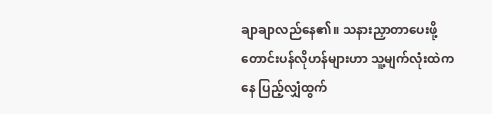ချာချာလည်နေ၏။ သနားညှာတာပေးဖို့ တောင်းပန်လိုဟန်များဟာ သူ့မျက်လုံးထဲကနေ ပြည့်လျှံထွက်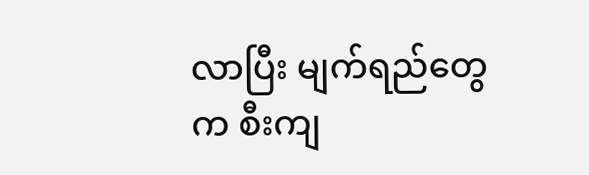လာပြီး မျက်ရည်တွေက စီးကျ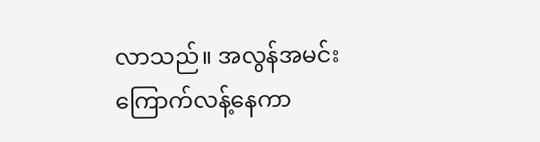လာသည်။ အလွန်အမင်း ကြောက်လန့်နေကာ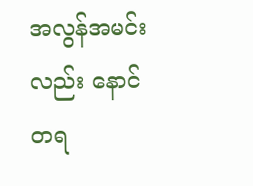အလွန်အမင်းလည်း နောင်တရ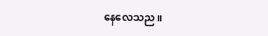နေလေသည။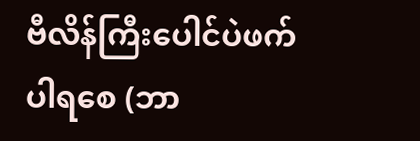ဗီလိန်ကြီးပေါင်ပဲဖက်ပါရစေ (ဘာ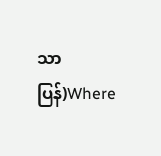သာပြန်)Where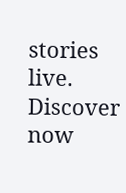stories live. Discover now